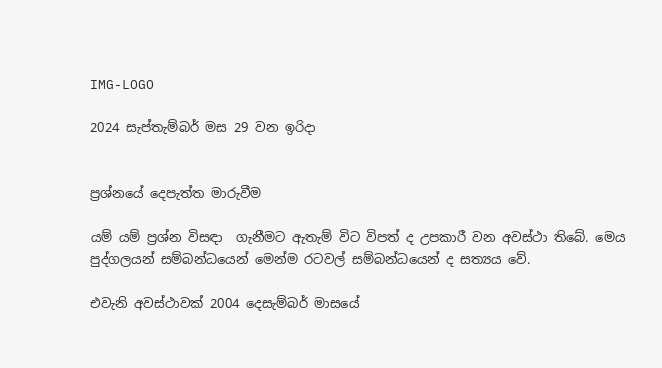IMG-LOGO

2024 සැප්තැම්බර් මස 29 වන ඉරිදා


ප්‍රශ්නයේ දෙපැත්ත මාරුවීම

යම් යම් ප්‍රශ්න විසඳා  ගැනීමට ඇතැම් විට විපත් ද උපකාරී වන අවස්ථා තිබේ. මෙය පුද්ගලයන් සම්බන්ධයෙන් මෙන්ම රටවල් සම්බන්ධයෙන් ද සත්‍යය වේ.

එවැනි අවස්ථාවක් 2004 දෙසැම්බර් මාසයේ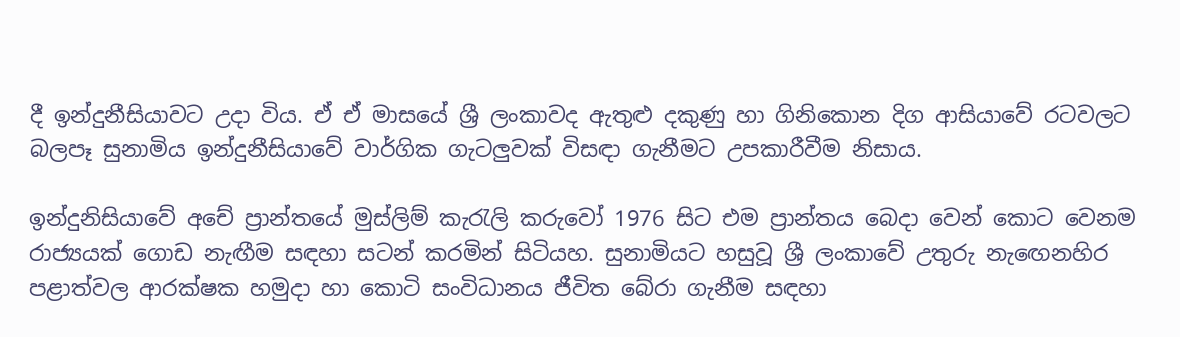දී ඉන්දුනීසියාවට උදා විය. ඒ ඒ මාසයේ ශ්‍රී ලංකාවද ඇතුළු දකුණු හා ගිනිකොන දිග ආසියාවේ රටවලට බලපෑ සුනාමිය ඉන්දුනීසියාවේ වාර්ගික ගැටලුවක් විසඳා ගැනීමට උපකාරීවීම නිසාය.

ඉන්දුනිසියාවේ අචේ ප්‍රාන්තයේ මුස්ලිම් කැරැලි කරුවෝ 1976 සිට එම ප්‍රාන්තය බෙදා වෙන් කොට වෙනම රාජ්‍යයක් ගොඩ නැඟීම සඳහා සටන් කරමින් සිටියහ. සුනාමියට හසුවූ ශ්‍රී ලංකාවේ උතුරු නැඟෙනහිර පළාත්වල ආරක්ෂක හමුදා හා කොටි සංවිධානය ජීවිත බේරා ගැනීම සඳහා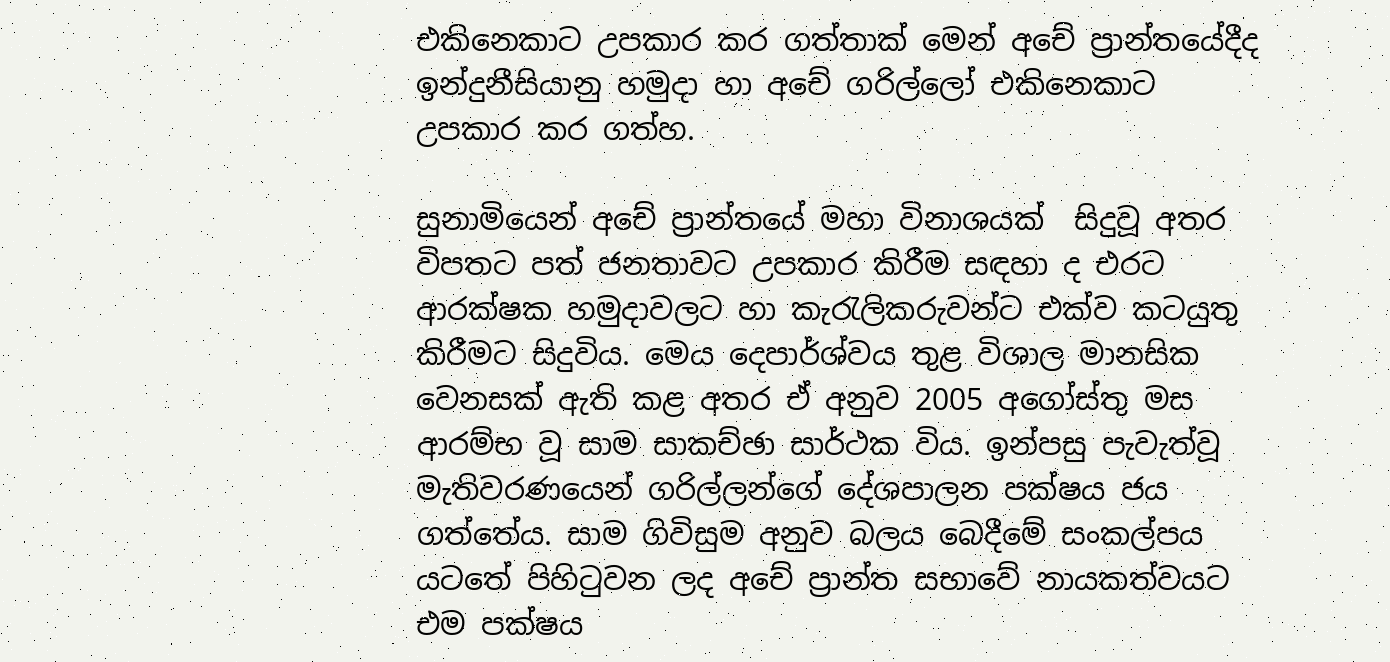එකිනෙකාට උපකාර කර ගත්තාක් මෙන් අචේ ප්‍රාන්තයේදීද ඉන්දුනීසියානු හමුදා හා අචේ ගරිල්ලෝ එකිනෙකාට උපකාර කර ගත්හ.

සුනාමියෙන් අචේ ප්‍රාන්තයේ මහා විනාශයක්  සිදුවූ අතර විපතට පත් ජනතාවට උපකාර කිරීම සඳහා ද එරට ආරක්ෂක හමුදාවලට හා කැරැලිකරුවන්ට එක්ව කටයුතු  කිරීමට සිදුවිය. මෙය දෙපාර්ශ්වය තුළ විශාල මානසික වෙනසක් ඇති කළ අතර ඒ අනුව 2005 අගෝස්තු මස ආරම්භ වූ සාම සාකච්ඡා සාර්ථක විය. ඉන්පසු පැවැත්වූ මැතිවරණයෙන් ගරිල්ලන්ගේ දේශපාලන පක්ෂය ජය ගත්තේය. සාම ගිවිසුම අනුව බලය බෙදීමේ සංකල්පය යටතේ පිහිටුවන ලද අචේ ප්‍රාන්ත සභාවේ නායකත්වයට එම පක්ෂය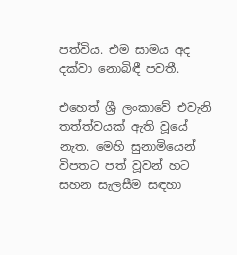පත්විය. එම සාමය අද දක්වා නොබිඳී පවතී.

එහෙත් ශ්‍රී ලංකාවේ එවැනි තත්ත්වයක් ඇති වූයේ නැත. මෙහි සුනාමියෙන් විපතට පත් වූවන් හට සහන සැලසීම සඳහා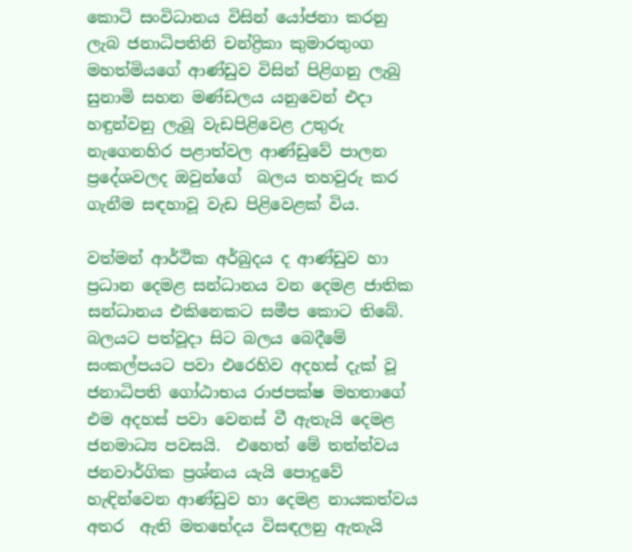කොටි සංවිධානය විසින් යෝජනා කරනු ලැබ ජනාධිපතිනි චන්ද්‍රිකා කුමාරතුංග මහත්මියගේ ආණ්ඩුව විසින් පිළිගනු ලැබු සුනාමි සහන මණ්ඩලය යනුවෙන් එදා හඳුන්වනු ලැබූ වැඩපිළිවෙළ උතුරු නැගෙනහිර පළාත්වල ආණ්ඩුවේ පාලන ප්‍රදේශවලද ඔවුන්ගේ  බලය තහවුරු කර ගැනීම සඳහාවූ වැඩ පිළිවෙළක් විය.

වත්මන් ආර්ථික අර්බුදය ද ආණ්ඩුව හා ප්‍රධාන දෙමළ සන්ධානය වන දෙමළ ජාතික සන්ධානය එකිනෙකට සමීප කොට තිබේ. බලයට පත්වූදා සිට බලය බෙදීමේ සංකල්පයට පවා එරෙහිව අදහස් දැක් වූ ජනාධිපති ගෝඨාභය රාජපක්ෂ මහතාගේ එම අදහස් පවා වෙනස් වී ඇතැයි දෙමළ ජනමාධ්‍ය පවසයි.  එහෙත් මේ තත්ත්වය ජනවාර්ගික ප්‍රශ්නය යැයි පොදුවේ හැඳින්වෙන ආණ්ඩුව හා දෙමළ නායකත්වය අතර  ඇති මතභේදය විසඳලනු ඇතැයි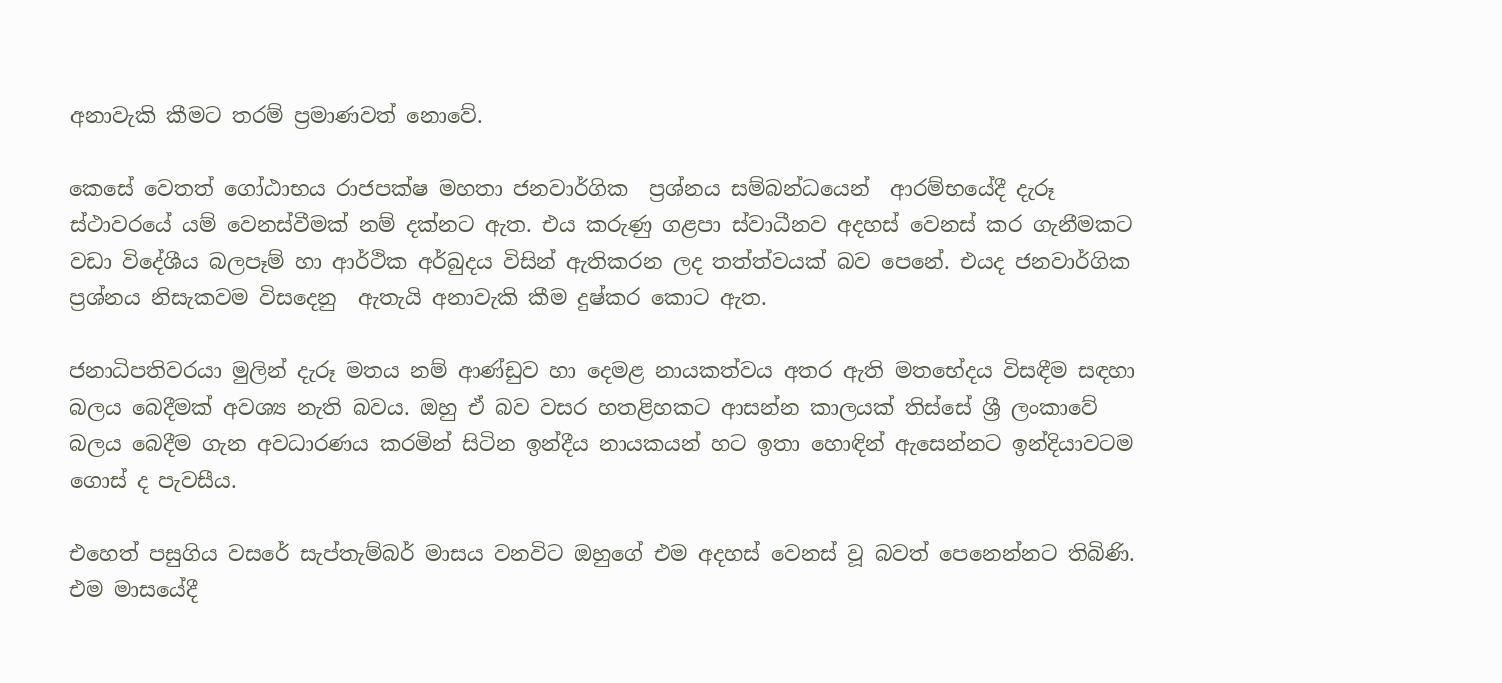අනාවැකි කීමට තරම් ප්‍රමාණවත් නොවේ.

කෙසේ වෙතත් ගෝඨාභය රාජපක්ෂ මහතා ජනවාර්ගික  ප්‍රශ්නය සම්බන්ධයෙන්  ආරම්භයේදී දැරූ ස්ථාවරයේ යම් වෙනස්වීමක් නම් දක්නට ඇත. එය කරුණු ගළපා ස්වාධීනව අදහස් වෙනස් කර ගැනීමකට වඩා විදේශීය බලපෑම් හා ආර්ථික අර්බුදය විසින් ඇතිකරන ලද තත්ත්වයක් බව පෙනේ. එයද ජනවාර්ගික ප්‍රශ්නය නිසැකවම විසදෙනු  ඇතැයි අනාවැකි කීම දුෂ්කර කොට ඇත.

ජනාධිපතිවරයා මුලින් දැරූ මතය නම් ආණ්ඩුව හා දෙමළ නායකත්වය අතර ඇති මතභේදය විසඳීම සඳහා බලය බෙදීමක් අවශ්‍ය නැති බවය. ඔහු ඒ බව වසර හතළිහකට ආසන්න කාලයක් තිස්සේ ශ්‍රී ලංකාවේ බලය බෙදීම ගැන අවධාරණය කරමින් සිටින ඉන්දීය නායකයන් හට ඉතා හොඳින් ඇසෙන්නට ඉන්දියාවටම ගොස් ද පැවසීය.

එහෙත් පසුගිය වසරේ සැප්තැම්බර් මාසය වනවිට ඔහුගේ එම අදහස් වෙනස් වූ බවත් පෙනෙන්නට තිබිණි. එම මාසයේදී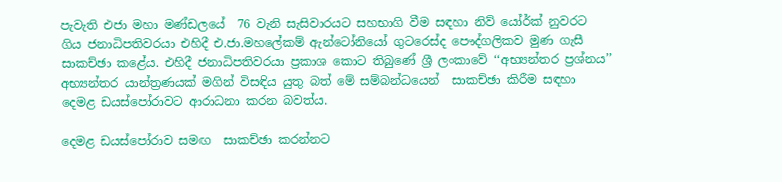පැවැති එජා මහා මණ්ඩලයේ  76 වැනි සැසිවාරයට සහභාගි වීම සඳහා නිව් යෝර්ක් නුවරට ගිය ජනාධිපතිවරයා එහිදී එ.ජා.මහලේකම් ඇන්ටෝනියෝ ගුටරෙස්ද පෞද්ගලිකව මුණ ගැසී සාකච්ඡා කළේය. එහිදී ජනාධිපතිවරයා ප්‍රකාශ කොට තිබුණේ ශ්‍රී ලංකාවේ ‘‘අභ්‍යන්තර ප්‍රශ්නය’’ අභ්‍යන්තර යාන්ත්‍රණයක් මගින් විසඳිය යුතු බත් මේ සම්බන්ධයෙන්  සාකච්ඡා කිරීම සඳහා දෙමළ ඩයස්පෝරාවට ආරාධනා කරන බවත්ය.

දෙමළ ඩයස්පෝරාව සමඟ  සාකච්ඡා කරන්නට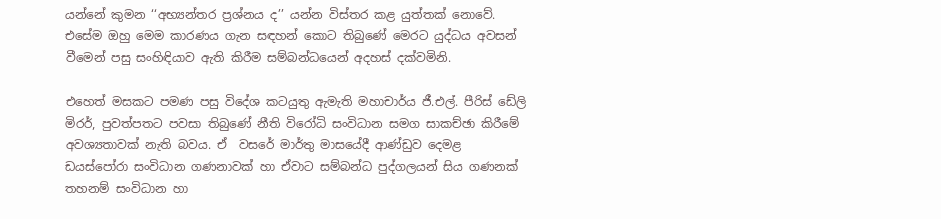යන්නේ කුමන ‘‘අභ්‍යන්තර ප්‍රශ්නය ද’’ යන්න විස්තර කළ යුත්තක් නොවේ. එසේම ඔහු මෙම කාරණය ගැන සඳහන් කොට තිබුණේ මෙරට යුද්ධය අවසන් වීමෙන් පසු සංහිඳියාව ඇති කිරීම සම්බන්ධයෙන් අදහස් දක්වමිනි.

එහෙත් මසකට පමණ පසු විදේශ කටයුතු ඇමැති මහාචාර්ය ජී.එල්. පීරිස් ඩේලි මිරර්, පුවත්පතට පවසා තිබුණේ නීති විරෝධි සංවිධාන සමග සාකච්ඡා කිරීමේ අවශ්‍යතාවක් නැති බවය. ඒ  වසරේ මාර්තු මාසයේදී ආණ්ඩුව දෙමළ ඩයස්පෝරා සංවිධාන ගණනාවක් හා ඒවාට සම්බන්ධ පුද්ගලයන් සිය ගණනක් තහනම් සංවිධාන හා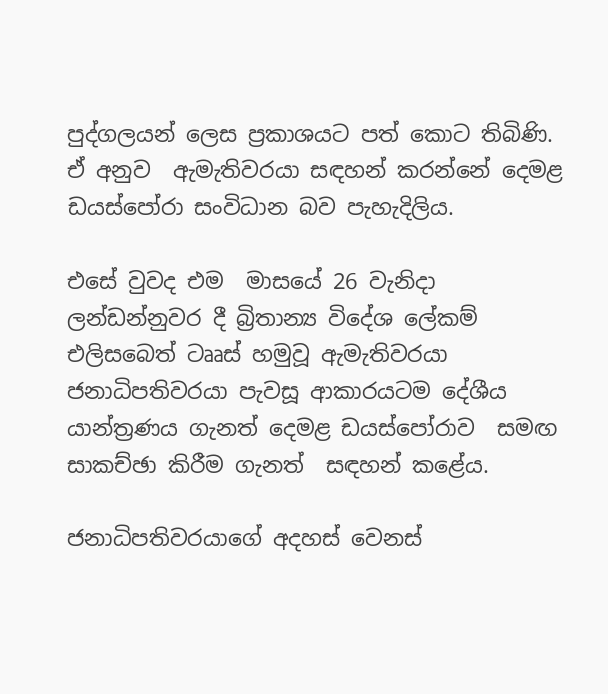පුද්ගලයන් ලෙස ප්‍රකාශයට පත් කොට තිබිණි. ඒ අනුව  ඇමැතිවරයා සඳහන් කරන්නේ දෙමළ ඩයස්පෝරා සංවිධාන බව පැහැදිලිය.

එසේ වුවද එම  මාසයේ 26 වැනිදා  ලන්ඩන්නුවර දී බ්‍රිතාන්‍ය විදේශ ලේකම් එලිසබෙත් ටෲස් හමුවූ ඇමැතිවරයා ජනාධිපතිවරයා පැවසූ ආකාරයටම දේශීය යාන්ත්‍රණය ගැනත් දෙමළ ඩයස්පෝරාව  සමඟ සාකච්ඡා කිරීම ගැනත්  සඳහන් කළේය.

ජනාධිපතිවරයාගේ අදහස් වෙනස්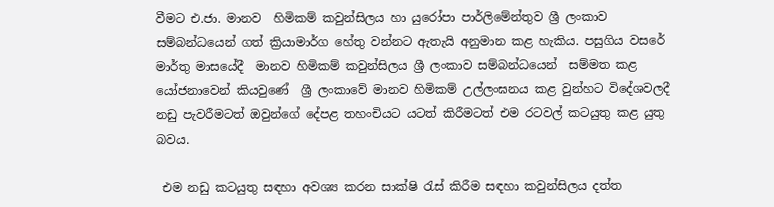වීමට එ.ජා. මානව  හිමිකම් කවුන්සිලය හා යුරෝපා පාර්ලිමේන්තුව ශ්‍රී ලංකාව සම්බන්ධයෙන් ගත් ක්‍රියාමාර්ග හේතු වන්නට ඇතැයි අනුමාන කළ හැකිය. පසුගිය වසරේ මාර්තු මාසයේදී  මානව හිමිකම් කවුන්සිලය ශ්‍රී ලංකාව සම්බන්ධයෙන්  සම්මත කළ යෝජනාවෙන් කියවුණේ  ශ්‍රී ලංකාවේ මානව හිමිකම් උල්ලංඝනය කළ වුන්හට විදේශවලදී නඩු පැවරීමටත් ඔවුන්ගේ දේපළ තහංචියට යටත් කිරීමටත් එම රටවල් කටයුතු කළ යුතු බවය.

 එම නඩු කටයුතු සඳහා අවශ්‍ය කරන සාක්ෂි රැස් කිරීම සඳහා කවුන්සිලය දත්ත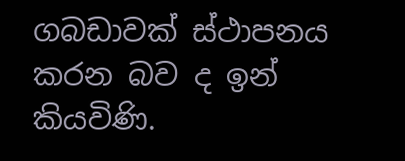ගබඩාවක් ස්ථාපනය කරන බව ද ඉන් කියවිණි.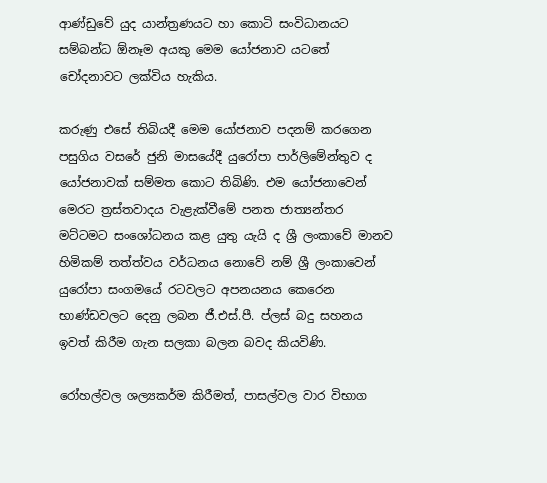ආණ්ඩුවේ යුද යාන්ත්‍රණයට හා කොටි සංවිධානයට සම්බන්ධ ඕනෑම අයකු මෙම යෝජනාව යටතේ චෝදනාවට ලක්විය හැකිය.

කරුණු එසේ තිබියදී මෙම යෝජනාව පදනම් කරගෙන පසුගිය වසරේ ජුනි මාසයේදී යුරෝපා පාර්ලිමේන්තුව ද යෝජනාවක් සම්මත කොට තිබිණි. එම යෝජනාවෙන් මෙරට ත්‍රස්තවාදය වැළැක්වීමේ පනත ජාත්‍යන්තර මට්ටමට සංශෝධනය කළ යුතු යැයි ද ශ්‍රී ලංකාවේ මානව හිමිකම් තත්ත්වය වර්ධනය නොවේ නම් ශ්‍රී ලංකාවෙන් යුරෝපා සංගමයේ රටවලට අපනයනය කෙරෙන භාණ්ඩවලට දෙනු ලබන ජී.එස්.පී. ප්ලස් බදු සහනය  ඉවත් කිරීම ගැන සලකා බලන බවද කියවිණි.

රෝහල්වල ශල්‍යකර්ම කිරීමත්, පාසල්වල වාර විභාග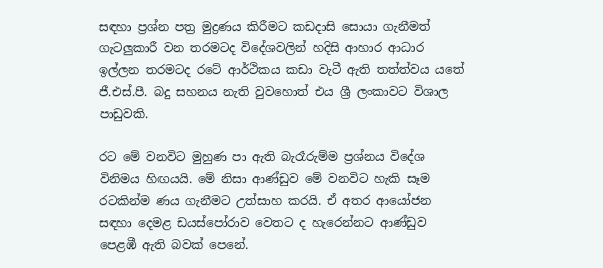සඳහා ප්‍රශ්න පත්‍ර මුද්‍රණය කිරීමට කඩදාසි සොයා ගැනීමත් ගැටලුකාරී වන තරමටද විදේශවලින් හදිසි ආහාර ආධාර ඉල්ලන තරමටද රටේ ආර්ථිකය කඩා වැටී ඇති තත්ත්වය යතේ ජී.එස්.පී. බදු සහනය නැති වුවහොත් එය ශ්‍රී ලංකාවට විශාල පාඩුවකි.

රට මේ වනවිට මුහුණ පා ඇති බැරෑරුම්ම ප්‍රශ්නය විදේශ විනිමය හිඟයයි. මේ නිසා ආණ්ඩුව මේ වනවිට හැකි සෑම රටකින්ම ණය ගැනීමට උත්සාහ කරයි. ඒ අතර ආයෝජන සඳහා දෙමළ ඩයස්පෝරාව වෙතට ද හැරෙන්නට ආණ්ඩුව පෙළඹී ඇති බවක් පෙනේ.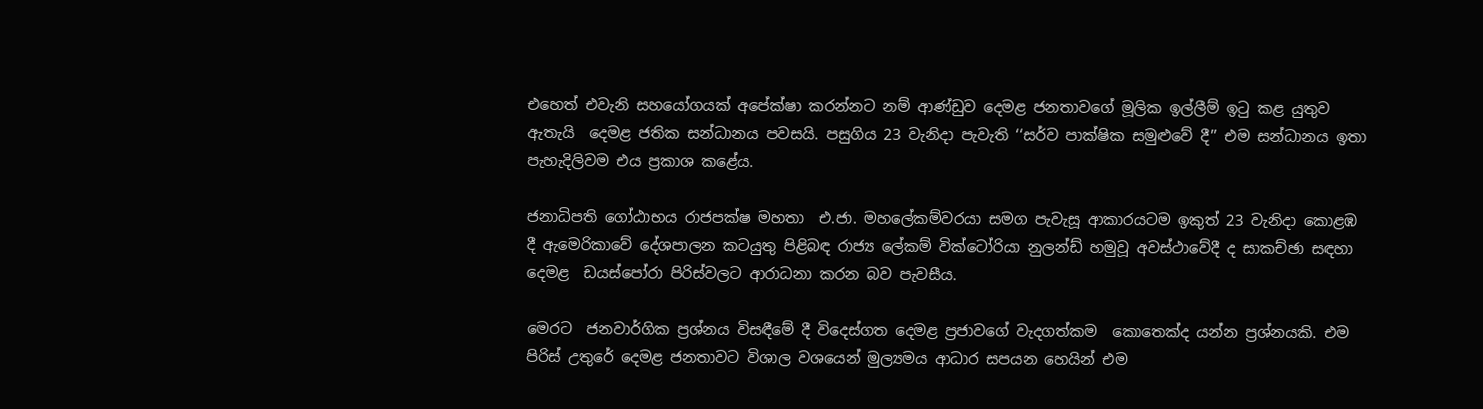එහෙත් එවැනි සහයෝගයක් අපේක්ෂා කරන්නට නම් ආණ්ඩුව දෙමළ ජනතාවගේ මූලික ඉල්ලීම් ඉටු කළ යුතුව ඇතැයි  දෙමළ ජතික සන්ධානය පවසයි. පසුගිය 23 වැනිදා පැවැති ‘‘සර්ව පාක්ෂික සමුළුවේ දී’’ එම සන්ධානය ඉතා පැහැදිලිවම එය ප්‍රකාශ කළේය.

ජනාධිපති ගෝඨාභය රාජපක්ෂ මහතා  එ.ජා. මහලේකම්වරයා සමග පැවැසූ ආකාරයටම ඉකුත් 23 වැනිදා කොළඹ දී ඇමෙරිකාවේ දේශපාලන කටයුතු පිළිබඳ රාජ්‍ය ලේකම් වික්ටෝරියා නුලන්ඩ් හමුවූ අවස්ථාවේදී ද සාකච්ඡා සඳහා දෙමළ  ඩයස්පෝරා පිරිස්වලට ආරාධනා කරන බව පැවසීය.

මෙරට  ජනවාර්ගික ප්‍රශ්නය විසඳීමේ දී විදෙස්ගත දෙමළ ප්‍රජාවගේ වැදගත්කම  කොතෙක්ද යන්න ප්‍රශ්නයකි. එම පිරිස් උතුරේ දෙමළ ජනතාවට විශාල වශයෙන් මුල්‍යමය ආධාර සපයන හෙයින් එම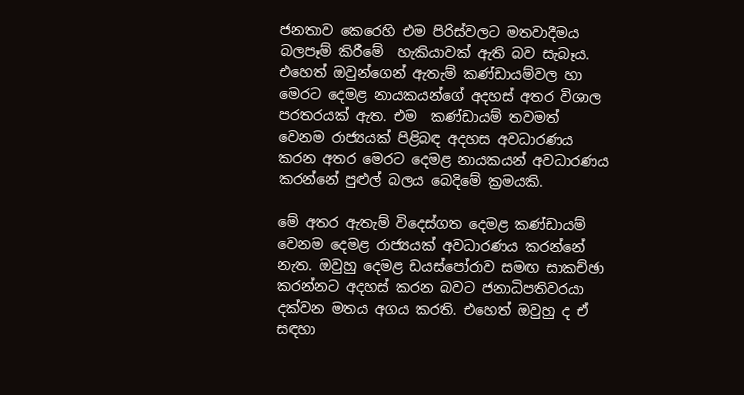ජනතාව කෙරෙහි එම පිරිස්වලට මතවාදීමය බලපෑම් කිරීමේ  හැකියාවක් ඇති බව සැබෑය. එහෙත් ඔවුන්ගෙන් ඇතැම් කණ්ඩායම්වල හා මෙරට දෙමළ නායකයන්ගේ අදහස් අතර විශාල පරතරයක් ඇත. එම  කණ්ඩායම් තවමත් වෙනම රාජ්‍යයක් පිළිබඳ අදහස අවධාරණය කරන අතර මෙරට දෙමළ නායකයන් අවධාරණය කරන්නේ පුළුල් බලය බෙදිමේ ක්‍රමයකි.

මේ අතර ඇතැම් විදෙස්ගත දෙමළ කණ්ඩායම් වෙනම දෙමළ රාජ්‍යයක් අවධාරණය කරන්නේ නැත. ඔවුහු දෙමළ ඩයස්පෝරාව සමඟ සාකච්ඡා කරන්නට අදහස් කරන බවට ජනාධිපතිවරයා දක්වන මතය අගය කරති. එහෙත් ඔවුහු ද ඒ සඳහා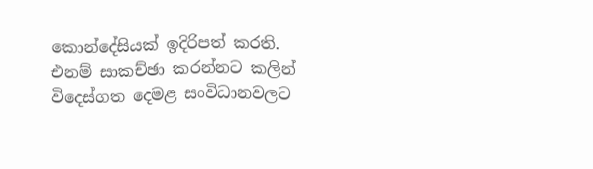කොන්දේසියක් ඉදිරිපත් කරති.  එනම් සාකච්ඡා කරන්නට කලින් විදෙස්ගත දෙමළ සංවිධානවලට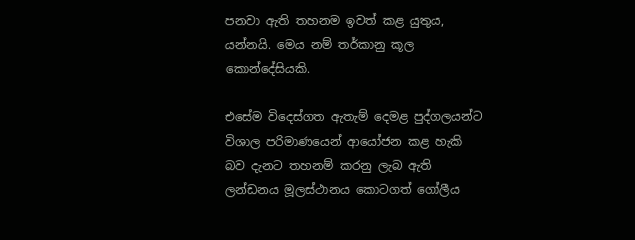පනවා ඇති තහනම ඉවත් කළ යුතුය, යන්නයි. මෙය නම් තර්කානු කූල කොන්දේසියකි.

එසේම විදෙස්ගත ඇතැම් දෙමළ පුද්ගලයන්ට විශාල පරිමාණයෙන් ආයෝජන කළ හැකි බව දැනට තහනම් කරනු ලැබ ඇති ලන්ඩනය මූලස්ථානය කොටගත් ගෝලීය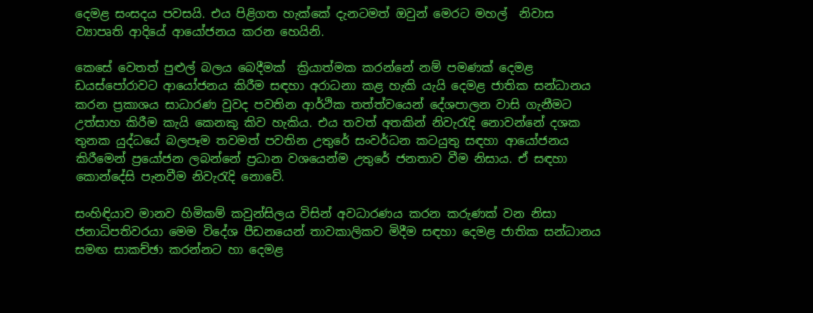දෙමළ සංසදය පවසයි. එය පිළිගත හැක්කේ දැනටමත් ඔවුන් මෙරට මහල්  නිවාස ව්‍යාපෘති ආදියේ ආයෝජනය කරන හෙයිනි.

කෙසේ වෙතත් පුළුල් බලය බෙදීමක්  ක්‍රියාත්මක කරන්නේ නම් පමණක් දෙමළ ඩයස්පෝරාවට ආයෝජනය කිරීම සඳහා අරාධනා කළ හැකි යැයි දෙමළ ජාතික සන්ධානය කරන ප්‍රකාශය සාධාරණ වුවද පවතින ආර්ථික තත්ත්වයෙන් දේශපාලන වාසි ගැනීමට උත්සාහ කිරීම කැයි කෙනකු කිව හැකිය. එය තවත් අතකින් නිවැරැදි නොවන්නේ දශක තුනක යුද්ධයේ බලපෑම තවමත් පවතින උතුරේ සංවර්ධන කටයුතු සඳහා ආයෝජනය කිරීමෙන් ප්‍රයෝජන ලබන්නේ ප්‍රධාන වශයෙන්ම උතුරේ ජනතාව වීම නිසාය. ඒ සඳහා කොන්දේසි පැනවීම නිවැරැදි නොවේ.

සංහිඳියාව මානව හිමිකම් කවුන්සිලය විසින් අවධාරණය කරන කරුණක් වන නිසා ජනාධිපතිවරයා මෙම විදේශ පීඩනයෙන් තාවකාලිකව මිදීම සඳහා දෙමළ ජාතික සන්ධානය සමඟ සාකච්ඡා කරන්නට හා දෙමළ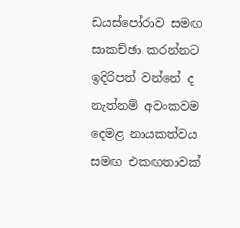ඩයස්පෝරාව සමඟ සාකච්ඡා කරන්නට ඉදිරිපත් වන්නේ ද නැත්නම් අවංකවම දෙමළ නායකත්වය සමඟ එකඟතාවක්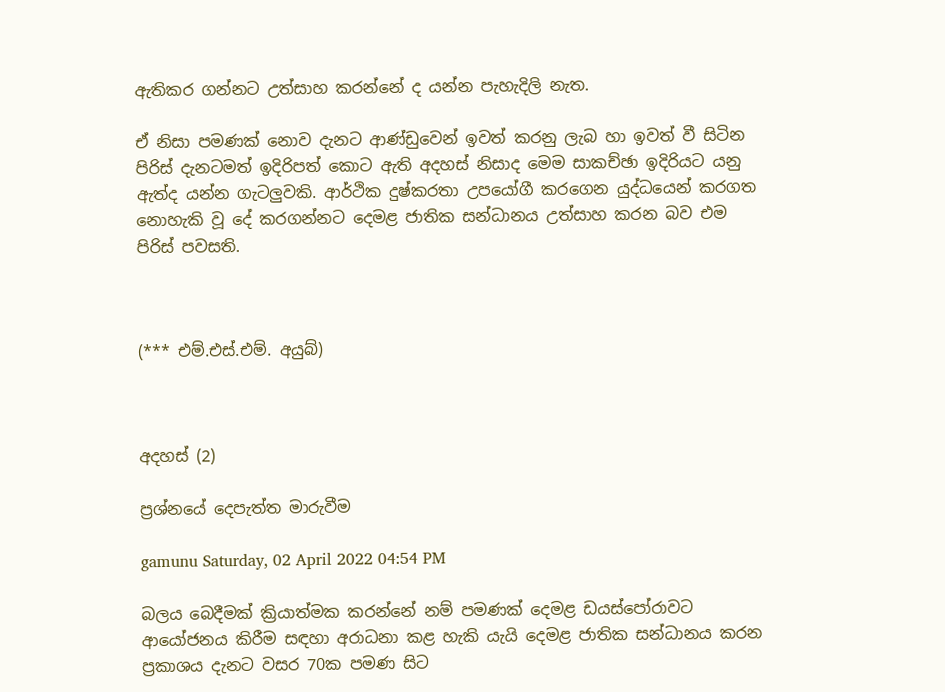ඇතිකර ගන්නට උත්සාහ කරන්නේ ද යන්න පැහැදිලි නැත.

ඒ නිසා පමණක් නොව දැනට ආණ්ඩුවෙන් ඉවත් කරනු ලැබ හා ඉවත් වී සිටින පිරිස් දැනටමත් ඉදිරිපත් කොට ඇති අදහස් නිසාද මෙම සාකච්ඡා ඉදිරියට යනු ඇත්ද යන්න ගැටලුවකි. ආර්ථික දුෂ්කරතා උපයෝගී කරගෙන යුද්ධයෙන් කරගත නොහැකි වූ දේ කරගන්නට දෙමළ ජාතික සන්ධානය උත්සාහ කරන බව එම පිරිස් පවසති.



(*** එම්.එස්.එම්. අයුබ්)



අදහස් (2)

ප්‍රශ්නයේ දෙපැත්ත මාරුවීම

gamunu Saturday, 02 April 2022 04:54 PM

බලය බෙදීමක් ක්‍රියාත්මක කරන්නේ නම් පමණක් දෙමළ ඩයස්පෝරාවට ආයෝජනය කිරීම සඳහා අරාධනා කළ හැකි යැයි දෙමළ ජාතික සන්ධානය කරන ප්‍රකාශය දැනට වසර 70ක පමණ සිට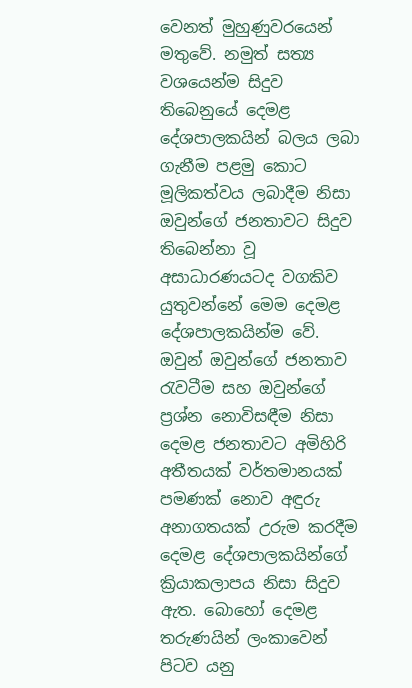වෙනත් මුහුණුවරයෙන් මතුවේ. නමුත් සත්‍ය වශයෙන්ම සිදුව තිබෙනුයේ දෙමළ දේශපාලකයින් බලය ලබා ගැනීම පළමු කොට මූලිකත්වය ලබාදීම නිසා ඔවුන්ගේ ජනතාවට සිදුව තිබෙන්නා වූ අසාධාරණයටද වගකිව යුතුවන්නේ මෙම දෙමළ දේශපාලකයින්ම වේ. ඔවුන් ඔවුන්ගේ ජනතාව රැවටීම සහ ඔවුන්ගේ ප්‍රශ්න නොවිසඳීම නිසා දෙමළ ජනතාවට අමිහිරි අතීතයක් වර්තමානයක් පමණක් නොව අඳුරු අනාගතයක් උරුම කරදීම දෙමළ දේශපාලකයින්ගේ ක්‍රියාකලාපය නිසා සිදුව ඇත. බොහෝ දෙමළ තරුණයින් ලංකාවෙන් පිටව යනු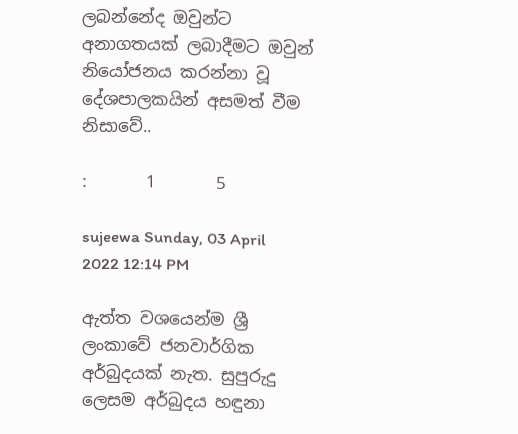ලබන්නේද ඔවුන්ට අනාගතයක් ලබාදීමට ඔවුන් නියෝජනය කරන්නා වූ දේශපාලකයින් අසමත් වීම නිසාවේ..

:       1       5

sujeewa Sunday, 03 April 2022 12:14 PM

ඇත්ත වශයෙන්ම ශ්‍රී ලංකාවේ ජනවාර්ගික අර්බුදයක් නැත. සුපුරුදු ලෙසම අර්බුදය හඳුනා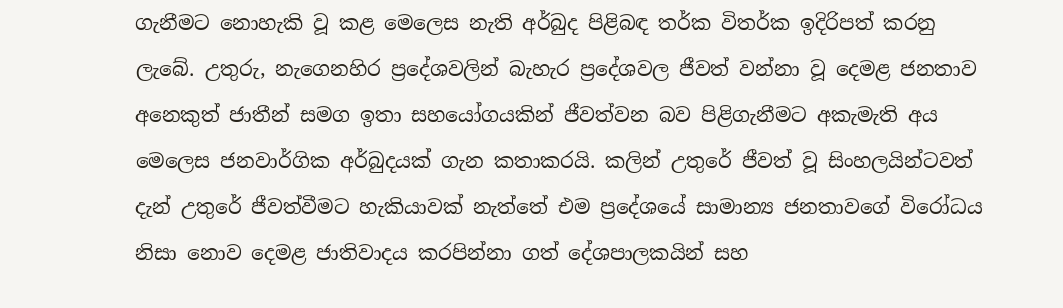ගැනීමට නොහැකි වූ කළ මෙලෙස නැති අර්බුද පිළිබඳ තර්ක විතර්ක ඉදිරිපත් කරනු ලැබේ. උතුරු, නැගෙනහිර ප්‍රදේශවලින් බැහැර ප්‍රදේශවල ජීවත් වන්නා වූ දෙමළ ජනතාව අනෙකුත් ජාතීන් සමග ඉතා සහයෝගයකින් ජීවත්වන බව පිළිගැනීමට අකැමැති අය මෙලෙස ජනවාර්ගික අර්බුදයක් ගැන කතාකරයි. කලින් උතුරේ ජීවත් වූ සිංහලයින්ටවත් දැන් උතුරේ ජීවත්වීමට හැකියාවක් නැත්තේ එම ප්‍රදේශයේ සාමාන්‍ය ජනතාවගේ විරෝධය නිසා නොව දෙමළ ජාතිවාදය කරපින්නා ගත් දේශපාලකයින් සහ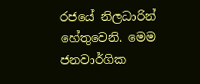රජයේ නිලධාරින් හේතුවෙනි. මෙම ජනවාර්ගික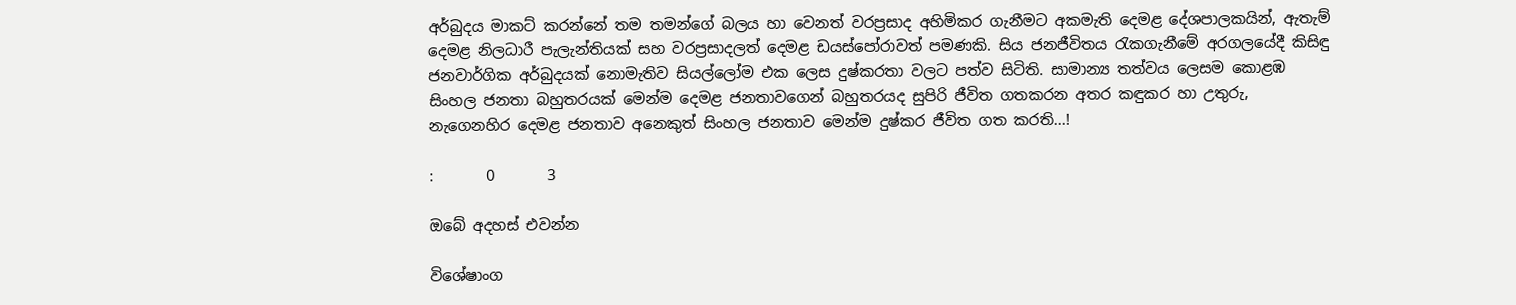අර්බුදය මාකට් කරන්නේ ‌තම තමන්ගේ බලය හා වෙනත් වරප්‍රසාද අහිමිකර ගැනීමට අකමැති දෙමළ දේශපාලකයින්, ඇතැම් දෙමළ නිලධාරී පැලැන්තියක් සහ වරප්‍රසාදලත් දෙමළ ඩයස්පෝරාවත් පමණකි. සිය ජනජීවිතය රැකගැනීමේ අරගලයේදී කිසිඳු ජනවාර්ගික අර්බුදයක් නොමැතිව සියල්ලෝම එක ලෙස දුෂ්කරතා වලට පත්ව සිටිති. සාමාන්‍ය තත්වය ලෙසම කොළඹ සිංහල ජනතා බහුතරයක් මෙන්ම දෙමළ ජනතාවගෙන් බහුතරයද සුපිරි ජීවිත ගතකරන අතර කඳුකර හා උතුරු, නැගෙනහිර දෙමළ ජනතාව අනෙකුත් සිංහල ජනතාව මෙන්ම දුෂ්කර ජීවිත ගත කරති...!

:       0       3

ඔබේ අදහස් එවන්න

විශේෂාංග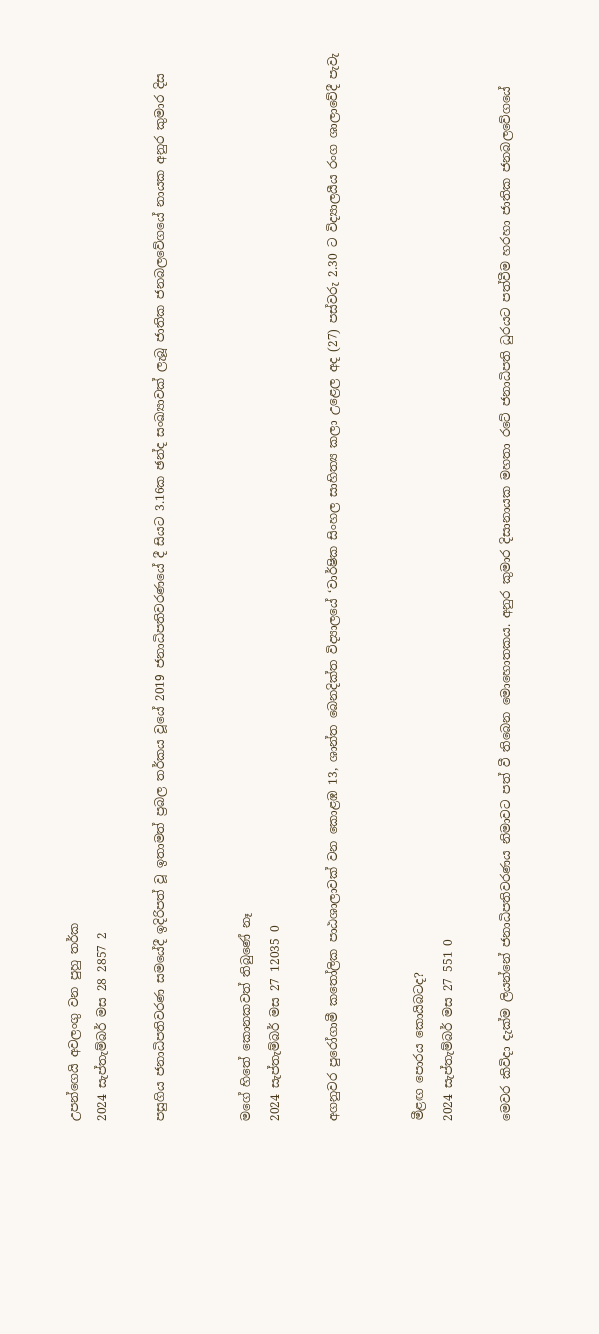උපන්ගෙයි අවලංගු වන පුහු තර්ක
2024 සැප්තැම්බර් මස 28 2857 2

පසුගිය ජනාධිපතිවරණ සමයේදී ඉදිරිපත් වූ ඉතාමත් ප්‍රබල තර්කය වූයේ 2019 ජනාධිපතිවරණයේ දී සියට 3.16ක ඡන්ද සංඛ්‍යාවක් ලැබූ ජාතික ජනබලවේගයේ නායක අනුර කුමාර දිස


මගේ හිතේ කොනකවත් තිබුණේ නෑ
2024 සැප්තැම්බර් මස 27 12035 0

අගනුවර පුරෝගාමී කතෝලික පාඨශාලාවක් වන කොළඹ 13, ශාන්ත බෙනදික්ත විද්‍යාලයේ ‘වාර්ෂික සිංහල සාහිත්‍ය කලා උළෙල අද (27) පස්වරු 2.30 ට විද්‍යාලයීය රංග ශාලාවේදී පැවැ


මීළඟ පොරය කොයිබටද?
2024 සැප්තැම්බර් මස 27 551 0

මෙවර කිවිදා දැක්ම ලියන්නේ ජනාධිපතිවරණය නිමාවට පත් වී තිබෙන මොහොතකය. අනුර කුමාර දිසානායක මහතා රටේ ජනාධිපති ධුරයට පත්වීම හරහා ජාතික ජනබලවේගයේ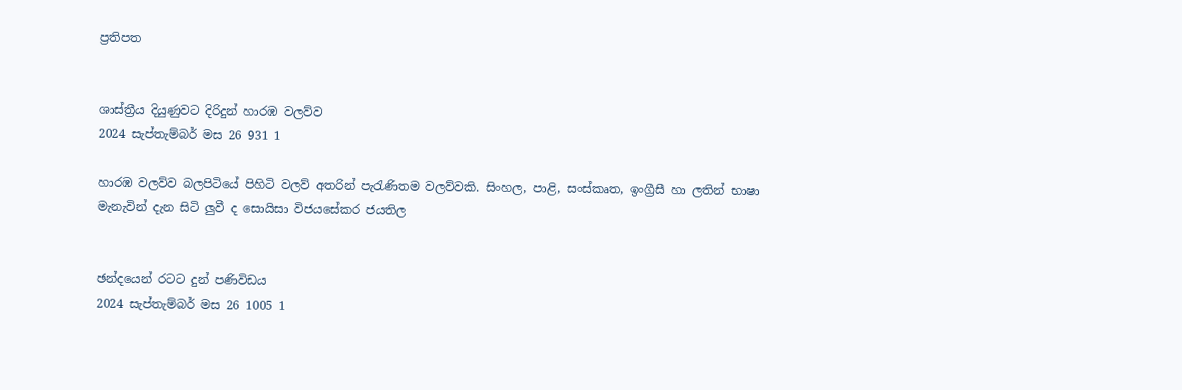ප්‍රතිපත


ශාස්ත්‍රීය දියුණුවට දිරිදුන් හාරඹ වලව්ව
2024 සැප්තැම්බර් මස 26 931 1

හාරඹ වලව්ව බලපිටියේ පිහිටි වලව් අතරින් පැරැණිතම වලව්වකි. සිංහල, පාළි, සංස්කෘත, ඉංග්‍රීසී හා ලතින් භාෂා මැනැවින් දැන සිටි ලු‍වී ද සොයිසා විජයසේකර ජයතිල


ඡන්දයෙන් රටට දුන් පණිවිඩය
2024 සැප්තැම්බර් මස 26 1005 1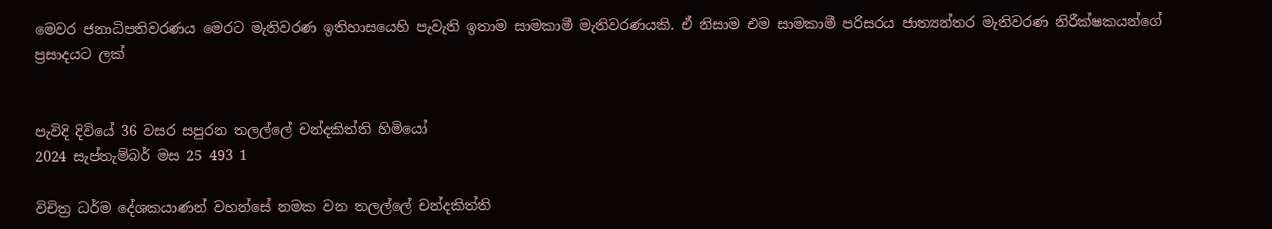මෙවර ජනාධිපතිවරණය මෙරට මැතිවරණ ඉතිහාසයෙහි පැවැති ඉතාම සාමකාමී මැතිවරණයකි. ඒ නිසාම එම සාමකාමී පරිසරය ජාත්‍යන්තර මැතිවරණ නිරීක්ෂකයන්ගේ ප්‍රසාදයට ලක්


පැවිදි දිවියේ 36 වසර සපුරන තලල්ලේ චන්දකිත්ති හිමියෝ
2024 සැප්තැම්බර් මස 25 493 1

විචිත්‍ර ධර්ම දේශකයාණන් වහන්සේ නමක වන තලල්ලේ චන්දකිත්ති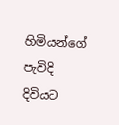හිමියන්ගේ පැවිදි දිවියට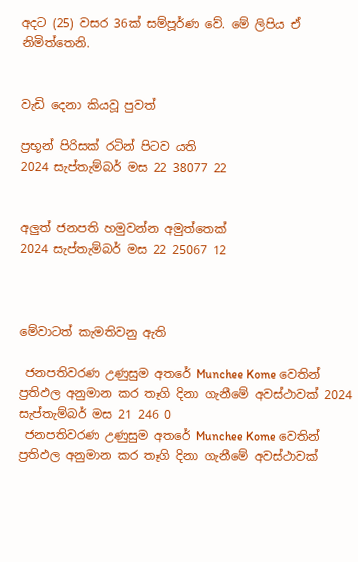අදට (25) වසර 36ක් සම්පූර්ණ වේ. මේ ලිපිය ඒ නිමිත්තෙනි.


වැඩි දෙනා කියවූ පුවත්

ප්‍රභූන් පිරිසක් රටින් පිටව යති
2024 සැප්තැම්බර් මස 22 38077 22


අලුත් ජනපති හමුවන්න අමුත්තෙක්
2024 සැප්තැම්බර් මස 22 25067 12



මේවාටත් කැමතිවනු ඇති

 ජනපතිවරණ උණුසුම අතරේ Munchee Kome වෙතින් ප්‍රතිඵල අනුමාන කර තෑගි දිනා ගැනීමේ අවස්ථාවක් 2024 සැප්තැම්බර් මස 21 246 0
 ජනපතිවරණ උණුසුම අතරේ Munchee Kome වෙතින් ප්‍රතිඵල අනුමාන කර තෑගි දිනා ගැනීමේ අවස්ථාවක්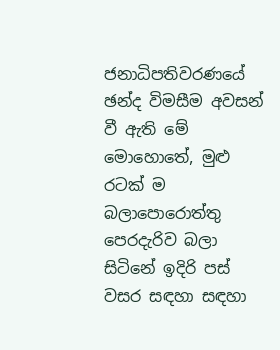ජනාධිපතිවරණයේ ඡන්ද විමසීම අවසන් වී ඇති මේ මොහොතේ, මුළු රටක් ම බලාපොරොත්තු පෙරදැරිව බලා සිටිනේ ඉදිරි පස් වසර සඳහා සඳහා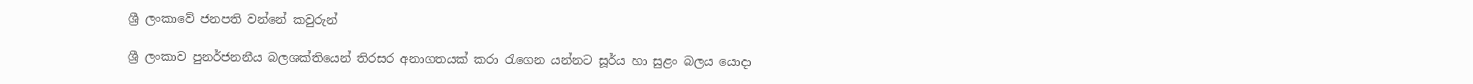ශ්‍රී ලංකාවේ ජනපති වන්නේ කවුරුන්

ශ්‍රී ලංකාව පුනර්ජනනීය බලශක්තියෙන් තිරසර අනාගතයක් කරා රැගෙන යන්නට සූර්ය හා සුළං බලය යොදා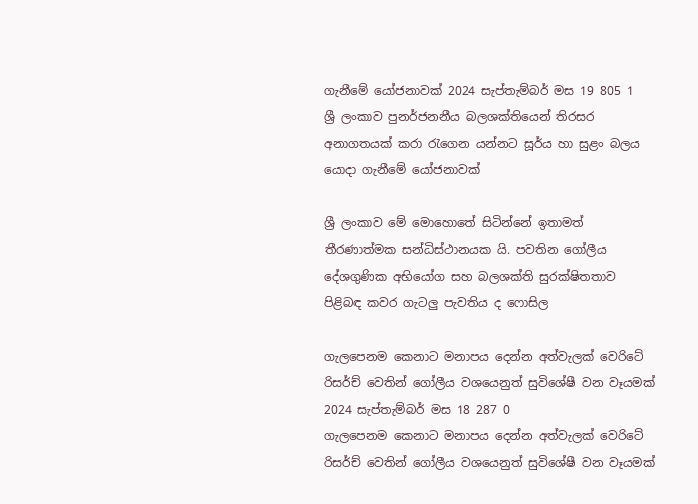ගැනීමේ යෝජනාවක් 2024 සැප්තැම්බර් මස 19 805 1
ශ්‍රී ලංකාව පුනර්ජනනීය බලශක්තියෙන් තිරසර අනාගතයක් කරා රැගෙන යන්නට සූර්ය හා සුළං බලය යොදා ගැනීමේ යෝජනාවක්

ශ්‍රී ලංකාව මේ මොහොතේ සිටින්නේ ඉතාමත් තීරණාත්මක සන්ධිස්ථානයක යි. පවතින ගෝලීය දේශගුණික අභියෝග සහ බලශක්ති සුරක්ෂිතතාව පිළිබඳ කවර ගැටලු පැවතිය ද ෆොසිල

ගැලපෙනම කෙනාට මනාපය දෙන්න අත්වැලක් වෙරිටේ රිසර්ච් වෙතින් ගෝලීය වශයෙනුත් සුවිශේෂී වන වෑයමක් 2024 සැප්තැම්බර් මස 18 287 0
ගැලපෙනම කෙනාට මනාපය දෙන්න අත්වැලක් වෙරිටේ රිසර්ච් වෙතින් ගෝලීය වශයෙනුත් සුවිශේෂී වන වෑයමක්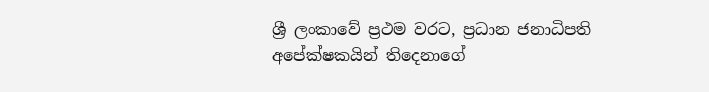ශ්‍රී ලංකාවේ ප්‍රථම වරට, ප්‍රධාන ජනාධිපති අපේක්ෂකයින් තිදෙනාගේ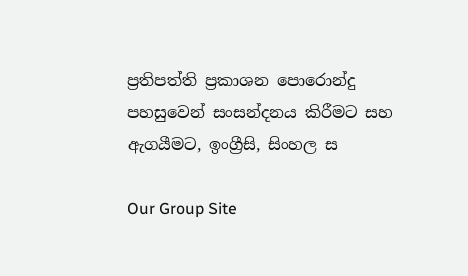ප්‍රතිපත්ති ප්‍රකාශන පොරොන්දු පහසුවෙන් සංසන්දනය කිරීමට සහ ඇගයීමට, ඉංග්‍රීසි, සිංහල ස

Our Group Site